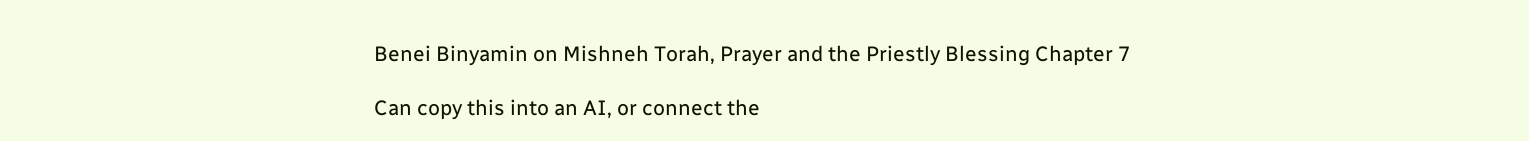Benei Binyamin on Mishneh Torah, Prayer and the Priestly Blessing Chapter 7

Can copy this into an AI, or connect the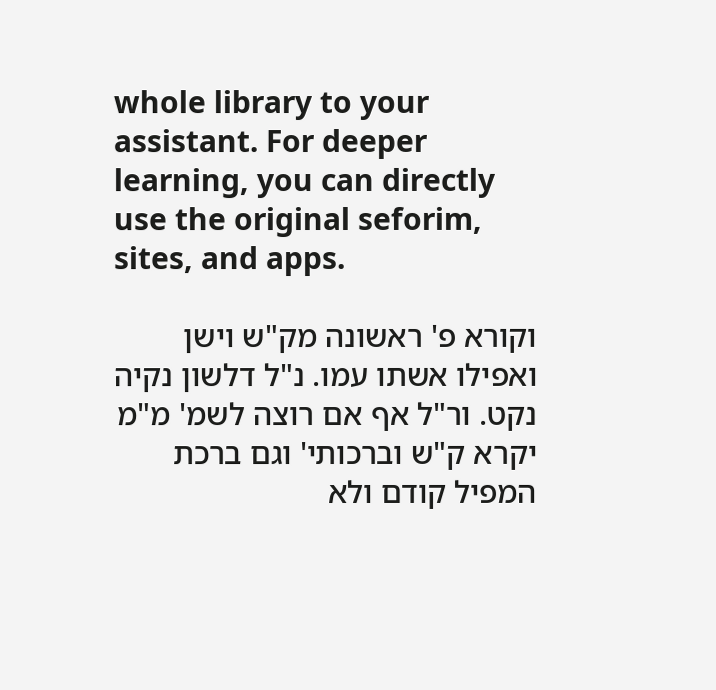whole library to your assistant. For deeper learning, you can directly use the original seforim, sites, and apps.

וקורא פ' ראשונה מק"ש וישן ואפילו אשתו עמו. נ"ל דלשון נקיה נקט. ור"ל אף אם רוצה לשמ' מ"מ יקרא ק"ש וברכותי' וגם ברכת המפיל קודם ולא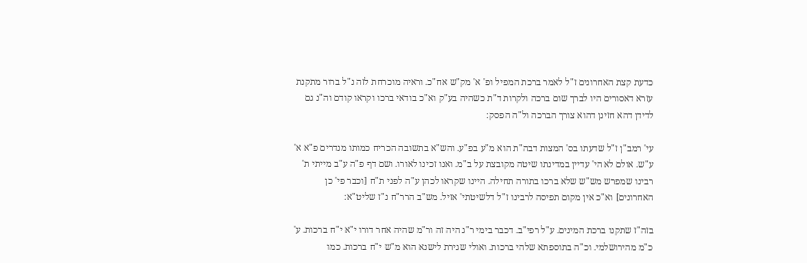כדעת קצת האחרונים ז"ל לאמר ברכת המפיל ופ' א' מק"ש אח"כ. וראיה מוכרחת לזה נ"ל ברור מתקנת עזרא דאסורים היו לברך שום ברכה ולקרות ד"ת כשהיה בע"ק וא"כ בודאי ברכו וקראו קודם וה"נ גם לדידן דהא חזינן דהוא צורך הברכה ול"ה הפסק:

עי' רמב"ן ז"ל שדעתו בס' המצות דבה"ת הוא מ"ע בפ"ע. והש"א בתשובה הכריח כמותו מנדרים פ"א א' ע"ש. אולם לא הי' עדיין במדינתו שיטה מקובצת על ב"מ. ואנו זכינו לאורו. ושם דף פ"ה ע"ב מייתי ת' רבינו שמפרש מש"ש שלא ברכו בתורה תחילה. היינו שקראו לכהן ע"ה לפני ת"ח [וכבר פי' כן האחרונים] וא"כ אין מקום תפיסה לרבינו ז"ל דלשיטתי' אזיל. מש"ב הרר"ח נ"ז שליט"א:

בזה"ז שתקנו ברכת המינים. ע"ל רפי"ב. דכבר בימי ר"ג היה זה ור"מ שהיה אחר דורו י"א י"ח ברכות. ע' כ"מ מהירושלמי. וכ"ה בתוספתא שלהי ברכות. ואולי שגירת לישנא הוא מ"ש י"ח ברכות. כמו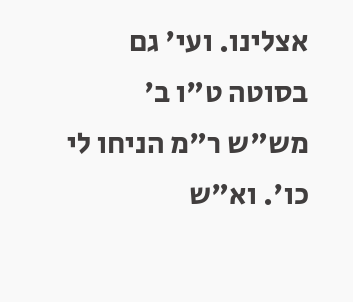אצלינו. ועי' גם בסוטה ט"ו ב' מש"ש ר"מ הניחו לי כו'. וא"ש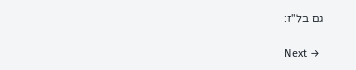גם בל"ז:

Next →